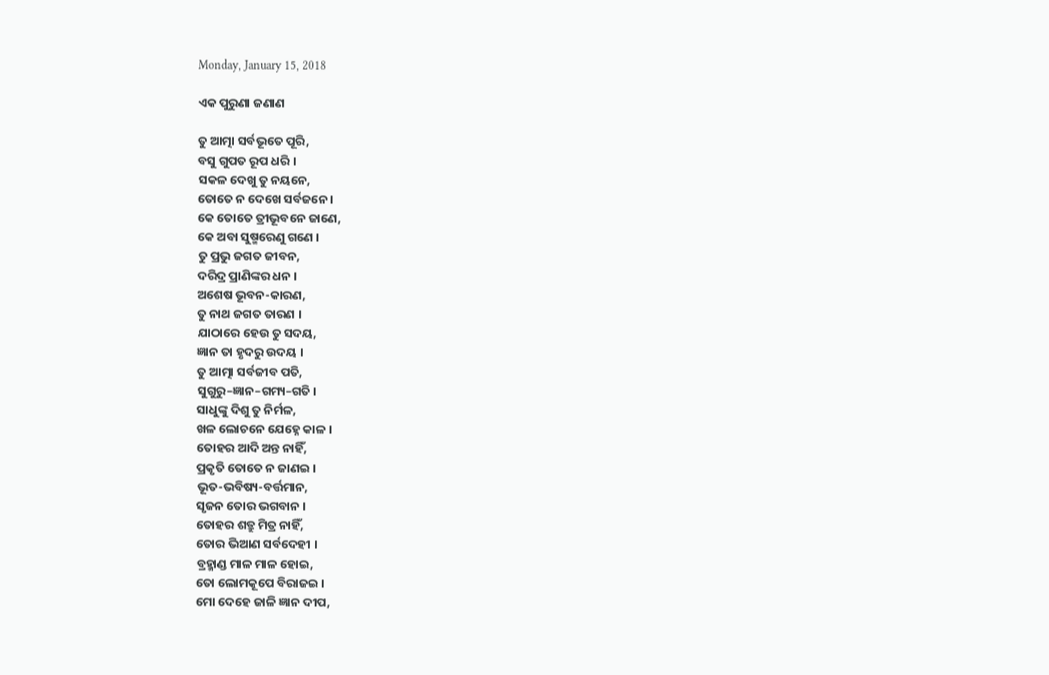Monday, January 15, 2018

ଏକ ପୁରୁଣା ଜଣାଣ

ତୁ ଆତ୍ମା ସର୍ବଭୂତେ ପୂରି,
ବସୁ ଗୁପତ ରୂପ ଧରି ।
ସକଳ ଦେଖୁ ତୁ ନୟନେ,
ତୋତେ ନ ଦେଖେ ସର୍ବଜନେ ।
କେ ତୋତେ ତ୍ରୀଭୂବନେ ଜାଣେ,
କେ ଅବା ସୁଷ୍ମରେଣୁ ଗଣେ ।
ତୁ ପ୍ରଭୁ ଜଗତ ଜୀବନ,
ଦରିଦ୍ର ପ୍ରାଣିଙ୍କର ଧନ ।
ଅଶେଷ ଭୂବନ-କାରଣ,
ତୁ ନାଥ ଜଗତ ତାରଣ ।
ଯାଠାରେ ହେଉ ତୁ ସଦୟ,
ଜ୍ଞାନ ତା ହୃଦରୁ ଉଦୟ ।
ତୁ ଆତ୍ମା ସର୍ବଜୀବ ପତି,
ସୁଗୁରୁ–ଜ୍ଞାନ–ଗମ୍ୟ–ଗତି ।
ସାଧୁଙ୍କୁ ଦିଶୁ ତୁ ନିର୍ମଳ,
ଖଳ ଲୋଚନେ ଯେହ୍ନେ କାଳ ।
ତୋହର ଆଦି ଅନ୍ତ ନାହିଁ,
ପ୍ରକୃତି ତୋତେ ନ ଜାଣଇ ।
ଭୂତ-ଭବିଷ୍ୟ-ବର୍ତ୍ତମାନ,
ସୃଜନ ତୋର ଭଗବାନ ।
ତୋହର ଶତ୍ରୁ ମିତ୍ର ନାହିଁ,
ତୋର ଭିଆଣ ସର୍ବଦେହୀ ।
ବ୍ରହ୍ମାଣ୍ଡ ମାଳ ମାଳ ହୋଇ,
ତୋ ଲୋମକୂପେ ବିରାଜଇ ।
ମୋ ଦେହେ ଜାଳି ଜ୍ଞାନ ଦୀପ,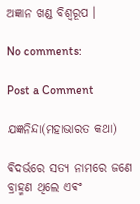ଅଜ୍ଞାନ ଖଣ୍ଡ ବିଶ୍ଵରୂପ ।

No comments:

Post a Comment

ଯଜ୍ଞନିନ୍ଦା(ମହାଭାରତ କଥା)

ଵିଦର୍ଭରେ ସତ୍ୟ ନାମରେ ଜଣେ ବ୍ରାହ୍ମଣ ଥିଲେ ଏଵଂ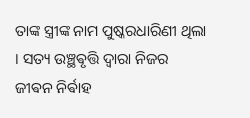ତାଙ୍କ ସ୍ତ୍ରୀଙ୍କ ନାମ ପୁଷ୍କରଧାରିଣୀ ଥିଲା । ସତ୍ୟ ଉଞ୍ଛଵୃତ୍ତି ଦ୍ଵାରା ନିଜର ଜୀଵନ ନିର୍ଵାହ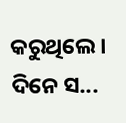କରୁଥିଲେ ‌। ଦିନେ ସ...